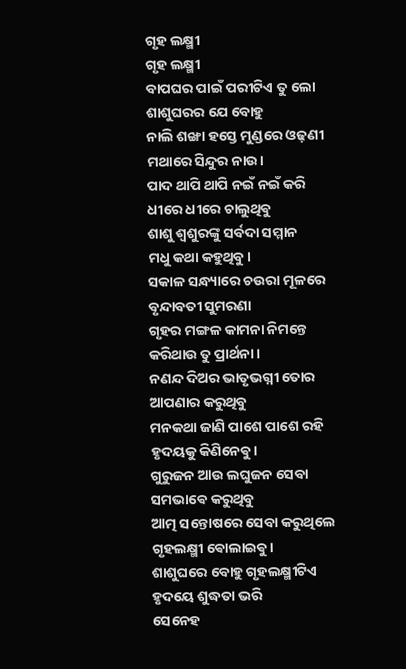ଗୃହ ଲକ୍ଷ୍ମୀ
ଗୃହ ଲକ୍ଷ୍ମୀ
ବାପଘର ପାଇଁ ପରୀଟିଏ ତୁ ଲୋ
ଶାଶୁଘରର ଯେ ବୋହୁ
ନାଲି ଶଙ୍ଖା ହସ୍ତେ ମୁଣ୍ଡରେ ଓଢ଼ଣୀ
ମଥାରେ ସିନ୍ଦୁର ନାଉ।
ପାଦ ଥାପି ଥାପି ନଇଁ ନଇଁ କରି
ଧୀରେ ଧୀରେ ଚାଲୁଥିଵୁ
ଶାଶୁ ଶ୍ୱଶୁରଙ୍କୁ ସର୍ବଦା ସମ୍ମାନ
ମଧୁ କଥା କହୁଥିବୁ।
ସକାଳ ସନ୍ଧ୍ୟାରେ ଚଉରା ମୂଳରେ
ବୃନ୍ଦାବତୀ ସୁମରଣା
ଗୃହର ମଙ୍ଗଳ କାମନା ନିମନ୍ତେ
କରିଥାଉ ତୁ ପ୍ରାର୍ଥନା।
ନଣନ୍ଦ ଦିଅର ଭାତୃଭଗ୍ନୀ ତୋର
ଆପଣାର କରୁଥିବୁ
ମନକଥା ଜାଣି ପାଶେ ପାଶେ ରହି
ହୃଦୟକୁ କିଣିନେଵୁ।
ଗୁରୁଜନ ଆଉ ଲଘୁଜନ ସେବା
ସମଭାଵେ କରୁଥିବୁ
ଆତ୍ମ ସନ୍ତୋଷରେ ସେବା କରୁଥିଲେ
ଗୃହଲକ୍ଷ୍ମୀ ଵୋଲାଇଵୁ।
ଶାଶୁଘରେ ବୋହୁ ଗୃହଲକ୍ଷ୍ମୀଟିଏ
ହୃଦୟେ ଶୁଦ୍ଧତା ଭରି
ସେନେହ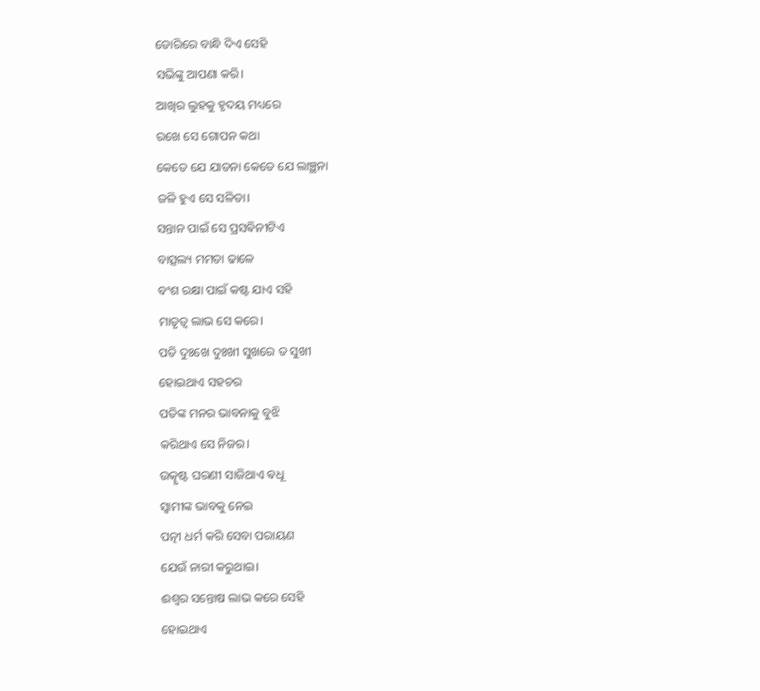ଡୋରିରେ ବାନ୍ଧି ଦିଏ ସେହି
ସଭିଙ୍କୁ ଆପଣା କରି।
ଆଖିର ଲୁହକୁ ହୃଦୟ ମଧ୍ୟରେ
ରଖେ ସେ ଗୋପନ କଥା
କେତେ ଯେ ଯାତନା କେତେ ଯେ ଲାଞ୍ଛନା
ଜଳି ହୁଏ ସେ ସଳିତା।
ସନ୍ତାନ ପାଇଁ ସେ ପ୍ରସଵିନୀଟିଏ
ବାତ୍ସଲ୍ୟ ମମତା ଢାଳେ
ବଂଶ ରକ୍ଷା ପାଇଁ କଷ୍ଟ ଯାଏ ସହି
ମାତୃତ୍ଵ ଲାଭ ସେ କରେ।
ପତି ଦୁଃଖେ ଦୁଃଖୀ ସୁଖରେ ତ ସୁଖୀ
ହୋଇଥାଏ ସହଚର
ପତିଙ୍କ ମନର ଭାବନାକୁ ବୁଝି
କରିଥାଏ ସେ ନିଜର।
ଉତ୍କୃଷ୍ଟ ଘରଣୀ ସାଜିଥାଏ ଵଧୂ
ସ୍ୱାମୀଙ୍କ ଭାବକୁ ନେଇ
ପତ୍ନୀ ଧର୍ମ କରି ସେବା ପରାୟଣ
ଯେଉଁ ନାରୀ କରୁଥାଇ।
ଈଶ୍ୱର ସନ୍ତୋଷ ଲାଭ କରେ ସେହି
ହୋଇଥାଏ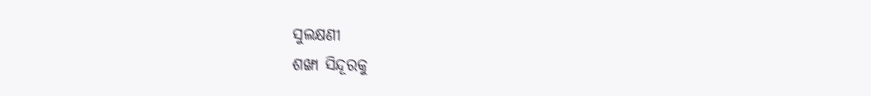ସୁଲକ୍ଷଣୀ
ଶଙ୍ଖା ସିନ୍ଦୂରକୁ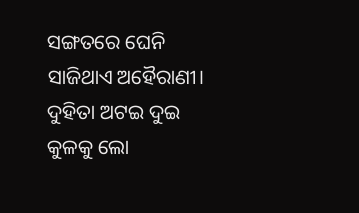ସଙ୍ଗତରେ ଘେନି
ସାଜିଥାଏ ଅହୈରାଣୀ।
ଦୁହିତା ଅଟଇ ଦୁଇ କୁଳକୁ ଲୋ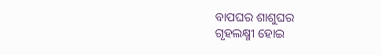ବାପଘର ଶାଶୁଘର
ଗୃହଲକ୍ଷ୍ମୀ ହୋଇ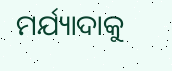ମର୍ଯ୍ୟାଦାକୁ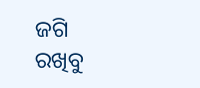ଜଗି
ରଖିବୁ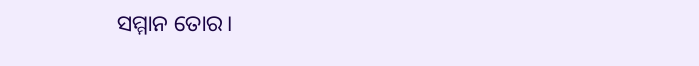ସମ୍ମାନ ତୋର।